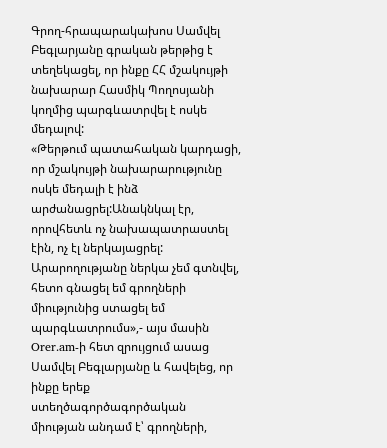Գրող-հրապարակախոս Սամվել Բեգլարյանը գրական թերթից է տեղեկացել, որ ինքը ՀՀ մշակույթի նախարար Հասմիկ Պողոսյանի կողմից պարգևատրվել է ոսկե մեդալով:
«Թերթում պատահական կարդացի, որ մշակույթի նախարարությունը ոսկե մեդալի է ինձ արժանացրել:Անակնկալ էր, որովհետև ոչ նախապատրաստել էին, ոչ էլ ներկայացրել: Արարողությանը ներկա չեմ գտնվել, հետո գնացել եմ գրողների միությունից ստացել եմ պարգևատրումս»,- այս մասին Orer.am-ի հետ զրույցում ասաց Սամվել Բեգլարյանը և հավելեց, որ ինքը երեք ստեղծագործագործական միության անդամ է՝ գրողների,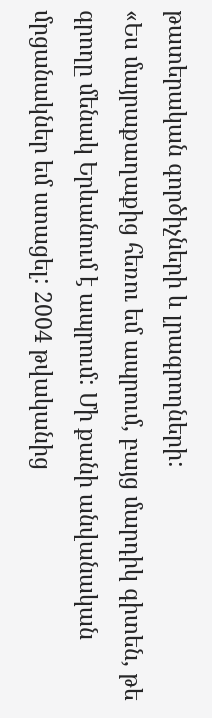թատերական գործիչների և լրագրողների:
«Ես մայրաքաղաքից հեռու եմ ապրում, բայց մարդիկ գիտեն, թե գրողը մենակ Երևանում է ապրում: Մի քանի անվանական մրցանակներ եմ ստացել: 2004 թվականից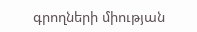գրողների միության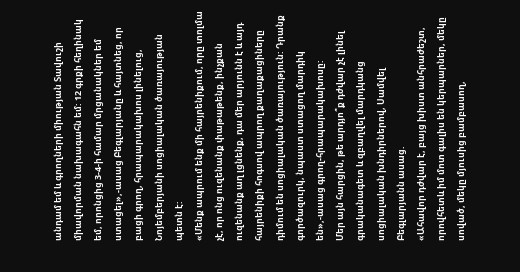անդամ եմ և գրողների միության Տավուշի միավորման նախագահն եմ: 12 գրքի հեղինակ եմ, որոնցից 3-4-ի համար մրցանակներ եմ ստացել»,-ասաց Բեգլարյանը և հայտնեց, որ բացի գրող, հրապարակախոս լինելուց, Նոյեմբերյանի սոցիալական ծառայության պետն է:
«Մենք ապրում ենք մի հայրենիքում, որը տոլմա չէ, որ ոնց ուզենանք փաթաթենք, ինչքան ուզենանք աղ լցնենք, դա մեր արյունն է և այդ հայրենիքի հոգսով ապրող քաղաքացիները դիմում են սոցիալական ծառայություն: Դրանք գործազուրկ, նպաստ ստացող մարդիկ են»,-ասաց գրող-հրապարակախոսը:
Մեր այն հարցին, թե արդյո՞ք դժվար չէ լինել գրականագետ և զբաղվել մարդկանց սոցիալական խնդիրներով, Սամվել Բեգլարյանն ասաց.
«Ահավոր դժվար է, բայց խիստ անհրաժեշտ, որովհետև իմ մոտ գալիս են կերպարներ, մեկը սոված, մեկը մյուսից բամբասող,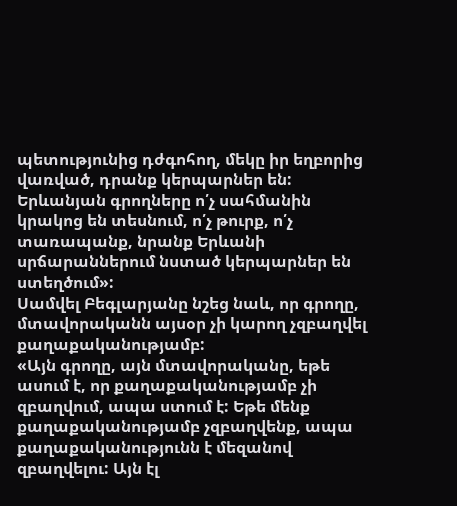պետությունից դժգոհող, մեկը իր եղբորից վառված, դրանք կերպարներ են: Երևանյան գրողները ո՛չ սահմանին կրակոց են տեսնում, ո՛չ թուրք, ո՛չ տառապանք, նրանք Երևանի սրճարաններում նստած կերպարներ են ստեղծում»:
Սամվել Բեգլարյանը նշեց նաև, որ գրողը, մտավորականն այսօր չի կարող չզբաղվել քաղաքականությամբ:
«Այն գրողը, այն մտավորականը, եթե ասում է, որ քաղաքականությամբ չի զբաղվում, ապա ստում է: Եթե մենք քաղաքականությամբ չզբաղվենք, ապա քաղաքականությունն է մեզանով զբաղվելու: Այն էլ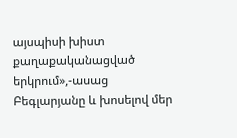այսպիսի խիստ քաղաքականացված երկրում»,-ասաց Բեգլարյանը և խոսելով մեր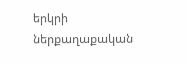երկրի ներքաղաքական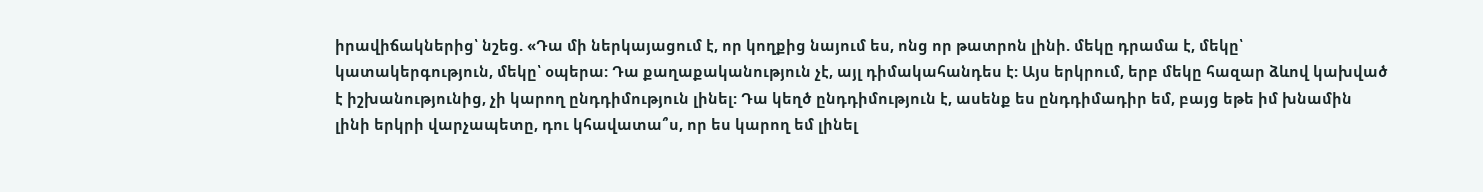իրավիճակներից՝ նշեց. «Դա մի ներկայացում է, որ կողքից նայում ես, ոնց որ թատրոն լինի. մեկը դրամա է, մեկը՝ կատակերգություն, մեկը՝ օպերա: Դա քաղաքականություն չէ, այլ դիմակահանդես է: Այս երկրում, երբ մեկը հազար ձևով կախված է իշխանությունից, չի կարող ընդդիմություն լինել: Դա կեղծ ընդդիմություն է, ասենք ես ընդդիմադիր եմ, բայց եթե իմ խնամին լինի երկրի վարչապետը, դու կհավատա՞ս, որ ես կարող եմ լինել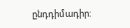ընդդիմադիր: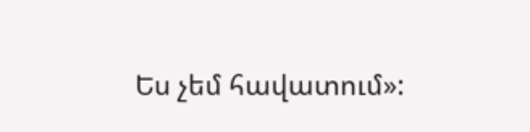Ես չեմ հավատում»: